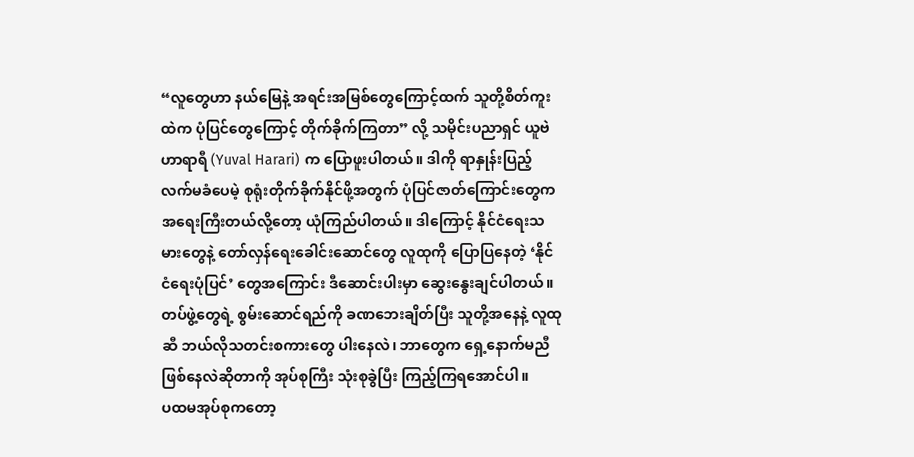“လူတွေဟာ နယ်မြေနဲ့ အရင်းအမြစ်တွေကြောင့်ထက် သူတို့စိတ်ကူးထဲက ပုံပြင်တွေကြောင့် တိုက်ခိုက်ကြတာ” လို့ သမိုင်းပညာရှင် ယူဗဲ ဟာရာရီ (Yuval Harari) က ပြောဖူးပါတယ်။ ဒါကို ရာနှုန်းပြည့် လက်မခံပေမဲ့ စုရုံးတိုက်ခိုက်နိုင်ဖို့အတွက် ပုံပြင်ဇာတ်ကြောင်းတွေက အရေးကြီးတယ်လို့တော့ ယုံကြည်ပါတယ်။ ဒါကြောင့် နိုင်ငံရေးသမားတွေနဲ့ တော်လှန်ရေးခေါင်းဆောင်တွေ လူထုကို ပြောပြနေတဲ့ ‘နိုင်ငံရေးပုံပြင်’ တွေအကြောင်း ဒီဆောင်းပါးမှာ ဆွေးနွေးချင်ပါတယ်။ တပ်ဖွဲ့တွေရဲ့ စွမ်းဆောင်ရည်ကို ခဏဘေးချိတ်ပြီး သူတို့အနေနဲ့ လူထုဆီ ဘယ်လိုသတင်းစကားတွေ ပါးနေလဲ၊ ဘာတွေက ရှေ့နောက်မညီ ဖြစ်နေလဲဆိုတာကို အုပ်စုကြီး သုံးစုခွဲပြီး ကြည့်ကြရအောင်ပါ။
ပထမအုပ်စုကတော့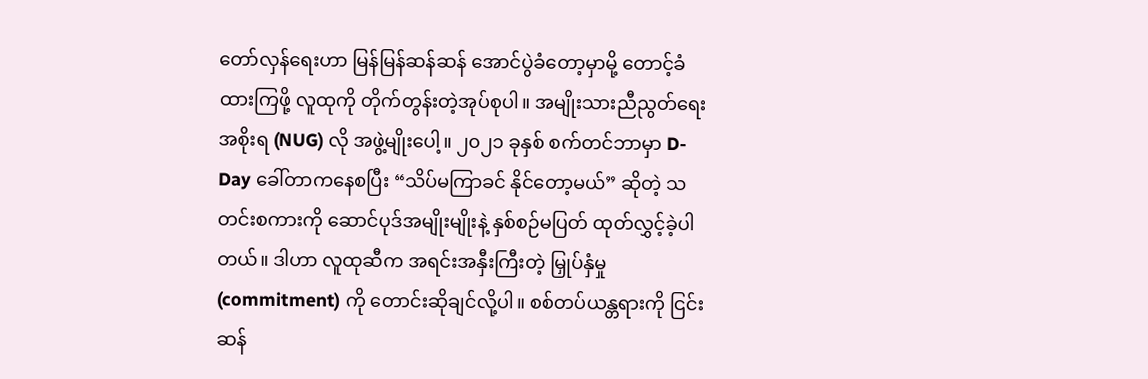တော်လှန်ရေးဟာ မြန်မြန်ဆန်ဆန် အောင်ပွဲခံတော့မှာမို့ တောင့်ခံထားကြဖို့ လူထုကို တိုက်တွန်းတဲ့အုပ်စုပါ။ အမျိုးသားညီညွတ်ရေးအစိုးရ (NUG) လို အဖွဲ့မျိုးပေါ့။ ၂၀၂၁ ခုနှစ် စက်တင်ဘာမှာ D-Day ခေါ်တာကနေစပြီး “သိပ်မကြာခင် နိုင်တော့မယ်” ဆိုတဲ့ သတင်းစကားကို ဆောင်ပုဒ်အမျိုးမျိုးနဲ့ နှစ်စဉ်မပြတ် ထုတ်လွှင့်ခဲ့ပါတယ်။ ဒါဟာ လူထုဆီက အရင်းအနှီးကြီးတဲ့ မြှုပ်နှံမှု (commitment) ကို တောင်းဆိုချင်လို့ပါ။ စစ်တပ်ယန္တရားကို ငြင်းဆန်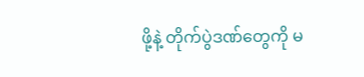ဖို့နဲ့ တိုက်ပွဲဒဏ်တွေကို မ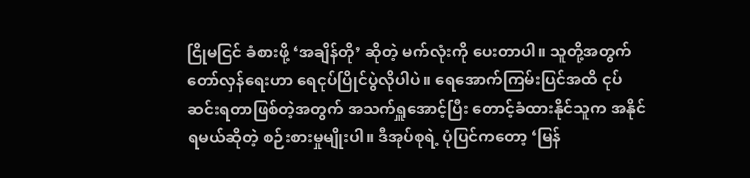ငြိုမငြင် ခံစားဖို့ ‘အချိန်တို’ ဆိုတဲ့ မက်လုံးကို ပေးတာပါ။ သူတို့အတွက် တော်လှန်ရေးဟာ ရေငုပ်ပြိုင်ပွဲလိုပါပဲ။ ရေအောက်ကြမ်းပြင်အထိ ငုပ်ဆင်းရတာဖြစ်တဲ့အတွက် အသက်ရှူအောင့်ပြီး တောင့်ခံထားနိုင်သူက အနိုင်ရမယ်ဆိုတဲ့ စဉ်းစားမှုမျိုးပါ။ ဒီအုပ်စုရဲ့ ပုံပြင်ကတော့ ‘မြန်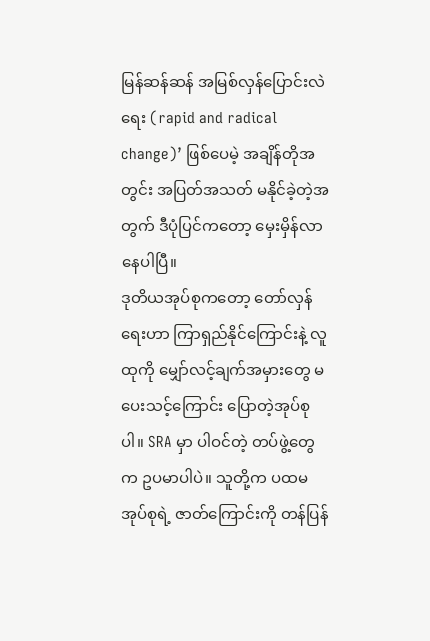မြန်ဆန်ဆန် အမြစ်လှန်ပြောင်းလဲရေး (rapid and radical change)’ ဖြစ်ပေမဲ့ အချိန်တိုအတွင်း အပြတ်အသတ် မနိုင်ခဲ့တဲ့အတွက် ဒီပုံပြင်ကတော့ မှေးမှိန်လာနေပါပြီ။
ဒုတိယအုပ်စုကတော့ တော်လှန်ရေးဟာ ကြာရှည်နိုင်ကြောင်းနဲ့ လူထုကို မျှော်လင့်ချက်အမှားတွေ မပေးသင့်ကြောင်း ပြောတဲ့အုပ်စုပါ။ SRA မှာ ပါဝင်တဲ့ တပ်ဖွဲ့တွေက ဥပမာပါပဲ။ သူတို့က ပထမအုပ်စုရဲ့ ဇာတ်ကြောင်းကို တန်ပြန်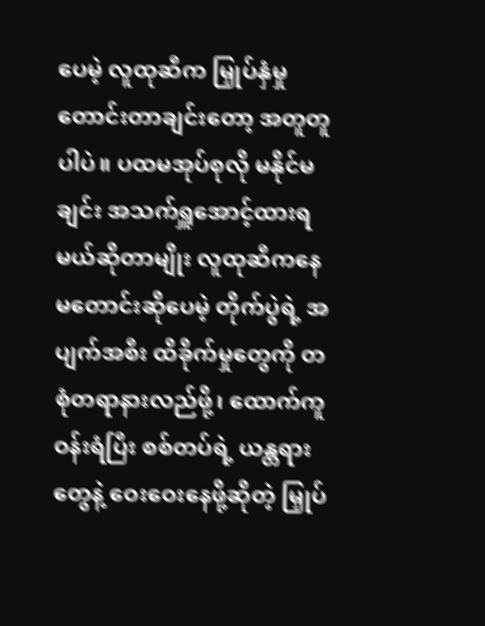ပေမဲ့ လူထုဆီက မြှုပ်နှံမှုတောင်းတာချင်းတော့ အတူတူပါပဲ။ ပထမအုပ်စုလို မနိုင်မချင်း အသက်ရှူအောင့်ထားရမယ်ဆိုတာမျိုး လူထုဆီကနေ မတောင်းဆိုပေမဲ့ တိုက်ပွဲရဲ့ အပျက်အစီး ထိခိုက်မှုတွေကို တစုံတရာနားလည်ဖို့၊ ထောက်ကူဝန်းရံပြီး စစ်တပ်ရဲ့ ယန္တရားတွေနဲ့ ဝေးဝေးနေဖို့ဆိုတဲ့ မြှုပ်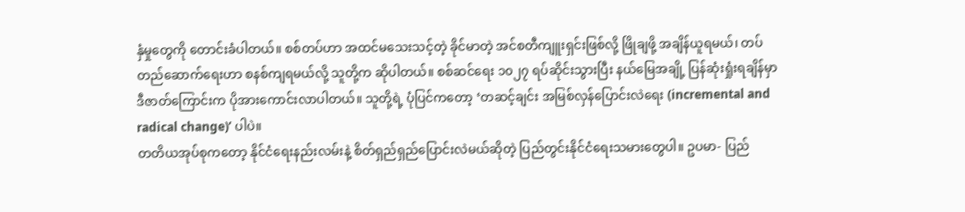နှံမှုတွေကို တောင်းခံပါတယ်။ စစ်တပ်ဟာ အထင်မသေးသင့်တဲ့ ခိုင်မာတဲ့ အင်စတီကျူးရှင်းဖြစ်လို့ ဖြိုချဖို့ အချိန်ယူရမယ်၊ တပ်တည်ဆောက်ရေးဟာ စနစ်ကျရမယ်လို့ သူတို့က ဆိုပါတယ်။ စစ်ဆင်ရေး ၁၀၂၇ ရပ်ဆိုင်းသွားပြီး နယ်မြေအချို့ ပြန်ဆုံးရှုံးရချိန်မှာ ဒီဇာတ်ကြောင်းက ပိုအားကောင်းလာပါတယ်။ သူတို့ရဲ့ ပုံပြင်ကတော့ ‘တဆင့်ချင်း အမြစ်လှန်ပြောင်းလဲရေး (incremental and radical change)’ ပါပဲ။
တတိယအုပ်စုကတော့ နိုင်ငံရေးနည်းလမ်းနဲ့ စိတ်ရှည်ရှည်ပြောင်းလဲမယ်ဆိုတဲ့ ပြည်တွင်းနိုင်ငံရေးသမားတွေပါ။ ဥပမာ- ပြည်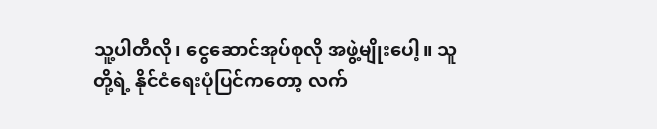သူ့ပါတီလို၊ ငွေဆောင်အုပ်စုလို အဖွဲ့မျိုးပေါ့။ သူတို့ရဲ့ နိုင်ငံရေးပုံပြင်ကတော့ လက်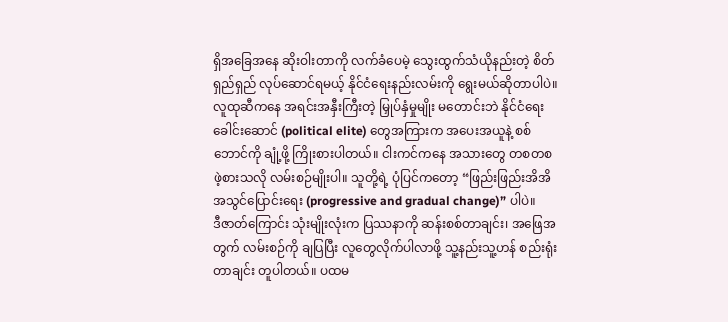ရှိအခြေအနေ ဆိုးဝါးတာကို လက်ခံပေမဲ့ သွေးထွက်သံယိုနည်းတဲ့ စိတ်ရှည်ရှည် လုပ်ဆောင်ရမယ့် နိုင်ငံရေးနည်းလမ်းကို ရွေးမယ်ဆိုတာပါပဲ။ လူထုဆီကနေ အရင်းအနှီးကြီးတဲ့ မြှုပ်နှံမှုမျိုး မတောင်းဘဲ နိုင်ငံရေးခေါင်းဆောင် (political elite) တွေအကြားက အပေးအယူနဲ့ စစ်ဘောင်ကို ချုံ့ဖို့ ကြိုးစားပါတယ်။ ငါးကင်ကနေ အသားတွေ တစတစ ဖဲ့စားသလို လမ်းစဉ်မျိုးပါ။ သူတို့ရဲ့ ပုံပြင်ကတော့ “ဖြည်းဖြည်းအိအိ အသွင်ပြောင်းရေး (progressive and gradual change)” ပါပဲ။
ဒီဇာတ်ကြောင်း သုံးမျိုးလုံးက ပြဿနာကို ဆန်းစစ်တာချင်း၊ အဖြေအတွက် လမ်းစဉ်ကို ချပြပြီး လူတွေလိုက်ပါလာဖို့ သူ့နည်းသူ့ဟန် စည်းရုံးတာချင်း တူပါတယ်။ ပထမ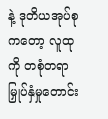နဲ့ ဒုတိယအုပ်စုကတော့ လူထုကို တစုံတရာ မြှုပ်နှံမှုတောင်း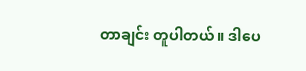တာချင်း တူပါတယ်။ ဒါပေ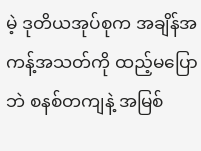မဲ့ ဒုတိယအုပ်စုက အချိန်အကန့်အသတ်ကို ထည့်မပြောဘဲ စနစ်တကျနဲ့ အမြစ်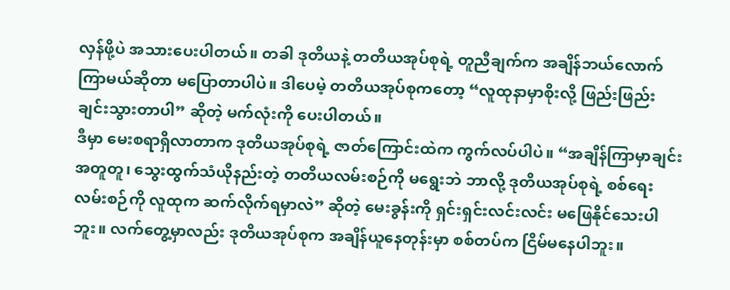လှန်ဖို့ပဲ အသားပေးပါတယ်။ တခါ ဒုတိယနဲ့ တတိယအုပ်စုရဲ့ တူညီချက်က အချိန်ဘယ်လောက်ကြာမယ်ဆိုတာ မပြောတာပါပဲ။ ဒါပေမဲ့ တတိယအုပ်စုကတော့ “လူထုနာမှာစိုးလို့ ဖြည်းဖြည်းချင်းသွားတာပါ” ဆိုတဲ့ မက်လုံးကို ပေးပါတယ်။
ဒီမှာ မေးစရာရှိလာတာက ဒုတိယအုပ်စုရဲ့ ဇာတ်ကြောင်းထဲက ကွက်လပ်ပါပဲ။ “အချိန်ကြာမှာချင်း အတူတူ၊ သွေးထွက်သံယိုနည်းတဲ့ တတိယလမ်းစဉ်ကို မရွေးဘဲ ဘာလို့ ဒုတိယအုပ်စုရဲ့ စစ်ရေးလမ်းစဉ်ကို လူထုက ဆက်လိုက်ရမှာလဲ” ဆိုတဲ့ မေးခွန်းကို ရှင်းရှင်းလင်းလင်း မဖြေနိုင်သေးပါဘူး။ လက်တွေ့မှာလည်း ဒုတိယအုပ်စုက အချိန်ယူနေတုန်းမှာ စစ်တပ်က ငြိမ်မနေပါဘူး။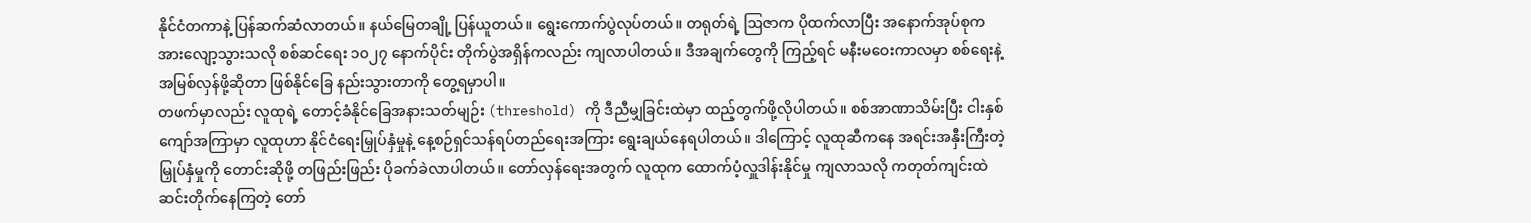နိုင်ငံတကာနဲ့ ပြန်ဆက်ဆံလာတယ်။ နယ်မြေတချို့ ပြန်ယူတယ်။ ရွေးကောက်ပွဲလုပ်တယ်။ တရုတ်ရဲ့ ဩဇာက ပိုထက်လာပြီး အနောက်အုပ်စုက အားလျော့သွားသလို စစ်ဆင်ရေး ၁၀၂၇ နောက်ပိုင်း တိုက်ပွဲအရှိန်ကလည်း ကျလာပါတယ်။ ဒီအချက်တွေကို ကြည့်ရင် မနီးမဝေးကာလမှာ စစ်ရေးနဲ့ အမြစ်လှန်ဖို့ဆိုတာ ဖြစ်နိုင်ခြေ နည်းသွားတာကို တွေ့ရမှာပါ။
တဖက်မှာလည်း လူထုရဲ့ တောင့်ခံနိုင်ခြေအနားသတ်မျဉ်း (threshold) ကို ဒီညီမျှခြင်းထဲမှာ ထည့်တွက်ဖို့လိုပါတယ်။ စစ်အာဏာသိမ်းပြီး ငါးနှစ်ကျော်အကြာမှာ လူထုဟာ နိုင်ငံရေးမြှုပ်နှံမှုနဲ့ နေ့စဉ်ရှင်သန်ရပ်တည်ရေးအကြား ရွေးချယ်နေရပါတယ်။ ဒါကြောင့် လူထုဆီကနေ အရင်းအနှီးကြီးတဲ့ မြှုပ်နှံမှုကို တောင်းဆိုဖို့ တဖြည်းဖြည်း ပိုခက်ခဲလာပါတယ်။ တော်လှန်ရေးအတွက် လူထုက ထောက်ပံ့လှူဒါန်းနိုင်မှု ကျလာသလို ကတုတ်ကျင်းထဲ ဆင်းတိုက်နေကြတဲ့ တော်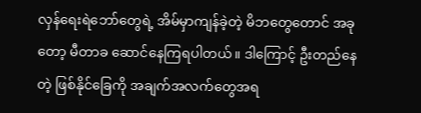လှန်ရေးရဲဘော်တွေရဲ့ အိမ်မှာကျန်ခဲ့တဲ့ မိဘတွေတောင် အခုတော့ မီတာခ ဆောင်နေကြရပါတယ်။ ဒါကြောင့် ဦးတည်နေတဲ့ ဖြစ်နိုင်ခြေကို အချက်အလက်တွေအရ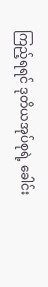ကြည့်ရရင် ဒုတိယအုပ်စုရဲ့ ခေါင်း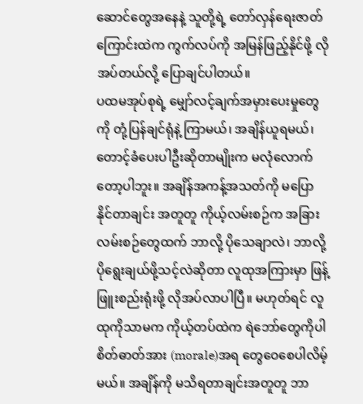ဆောင်တွေအနေနဲ့ သူတို့ရဲ့ တော်လှန်ရေးဇာတ်ကြောင်းထဲက ကွက်လပ်ကို အမြန်ဖြည့်နိုင်ဖို့ လိုအပ်တယ်လို့ ပြောချင်ပါတယ်။
ပထမအုပ်စုရဲ့ မျှော်လင့်ချက်အမှားပေးမှုတွေကို တုံ့ပြန်ချင်ရုံနဲ့ ကြာမယ်၊ အချိန်ယူရမယ်၊ တောင့်ခံပေးပါဦးဆိုတာမျိုးက မလုံလောက်တော့ပါဘူး။ အချိန်အကန့်အသတ်ကို မပြောနိုင်တာချင်း အတူတူ ကိုယ့်လမ်းစဉ်က အခြားလမ်းစဉ်တွေထက် ဘာလို့ ပိုသေချာလဲ၊ ဘာလို့ ပိုရွေးချယ်ဖို့သင့်လဲဆိုတာ လူထုအကြားမှာ ဖြန့်ဖြူးစည်းရုံးဖို့ လိုအပ်လာပါပြီ။ မဟုတ်ရင် လူထုကိုသာမက ကိုယ့်တပ်ထဲက ရဲဘော်တွေကိုပါ စိတ်ဓာတ်အား (morale)အရ တွေဝေစေပါလိမ့်မယ်။ အချိန်ကို မသိရတာချင်းအတူတူ ဘာ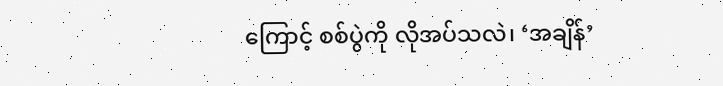ကြောင့် စစ်ပွဲကို လိုအပ်သလဲ၊ ‘အချိန်’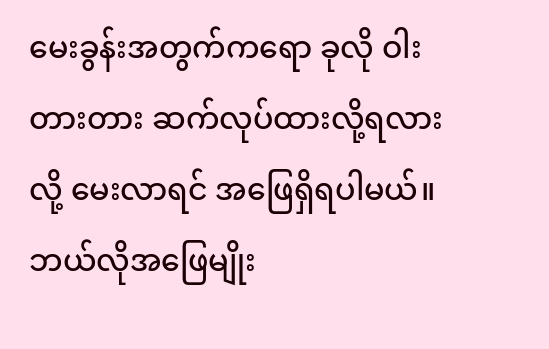မေးခွန်းအတွက်ကရော ခုလို ဝါးတားတား ဆက်လုပ်ထားလို့ရလားလို့ မေးလာရင် အဖြေရှိရပါမယ်။ ဘယ်လိုအဖြေမျိုး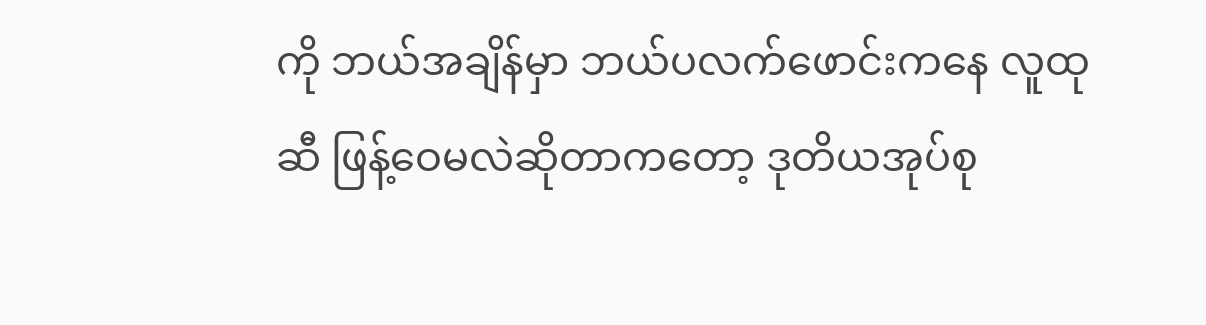ကို ဘယ်အချိန်မှာ ဘယ်ပလက်ဖောင်းကနေ လူထုဆီ ဖြန့်ဝေမလဲဆိုတာကတော့ ဒုတိယအုပ်စု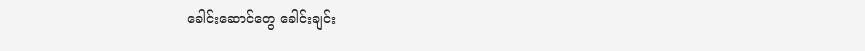ခေါင်းဆောင်တွေ ခေါင်းချင်း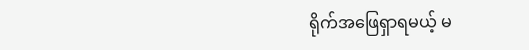ရိုက်အဖြေရှာရမယ့် မ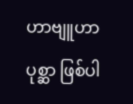ဟာဗျူဟာပုစ္ဆာ ဖြစ်ပါ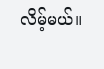လိမ့်မယ်။